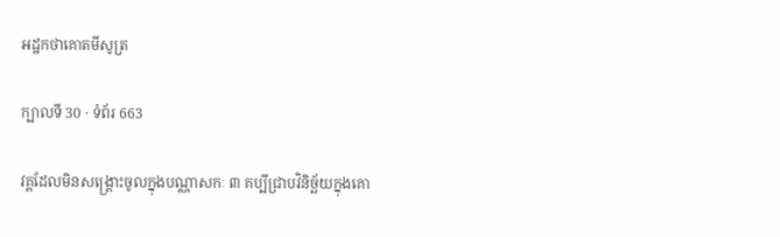អដ្ឋកថាគោតមីសូត្រ

ក្បាលទី 30 · ទំព័រ 663

វគ្គដែលមិនសង្គ្រោះចូលក្នុងបណ្ណាសកៈ ៣ គប្បីជ្រាបវិនិច្ឆ័យក្នុងគោ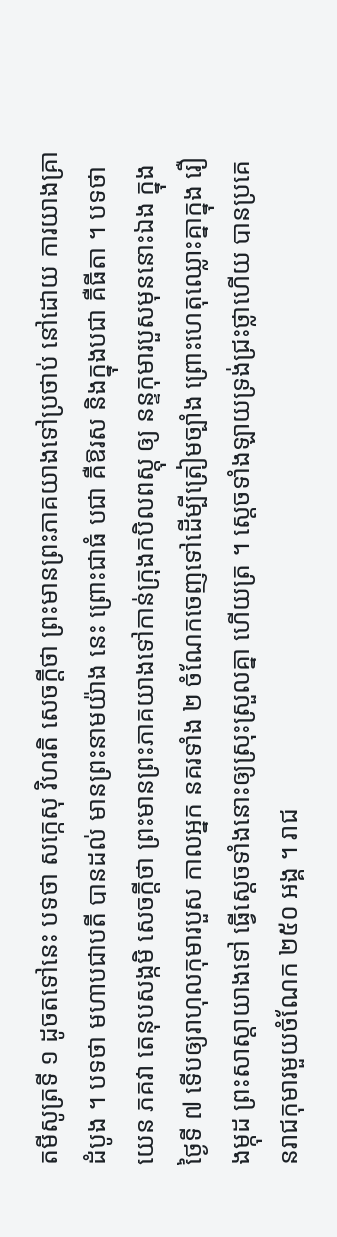តមីសូត្រទី ១ ដូចតទៅនេះ បទថា សក្កេសុ វិហរតិ សេចក្តីថា ព្រះមានព្រះភាគយាងទៅប្រថាប់ នៅដោយ ការយាងគ្រាដំបូង ។ បទថា មហាបជាបតី បានដល់ មានព្រះនាមយ៉ាង នេះ ព្រោះជាធំ បជា គឺឱរស និងក្នុងបជា គឺធីតា ។ បទថា យេន ភគវា តេនុបសង្កមិ សេចក្តីថា ព្រះមានព្រះភាគយាងទៅកាន់ក្រុងកបិលពស្តុ ឲ្យ នន្ទកុមារបួសមុននោះឯង ក្នុងថ្ងៃទី ៧ ទើបឲ្យរាហុលកុមារបួស កាលអ្នក នគរទាំង ២ ចំណែកចេញទៅដើម្បីត្រៀមច្បាំង ព្រោះហេតុឈ្លោះគ្នាក្នុង រឿងម្កុដ ព្រះសាស្តាយាងទៅ ធ្វើស្តេចទាំងនោះឲ្យស្រុះស្រួលគ្នា ហើយត្រ ។ ស្តេចទាំងឡាយទ្រង់ជ្រះថ្លាហើយ បានប្រគេនរាជកុមារមួយចំណែក ២៥០ អង្គ ។ រាជ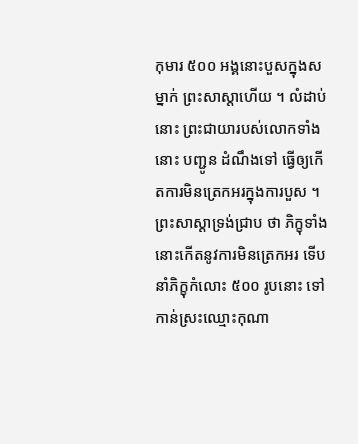កុមារ ៥០០ អង្គនោះបួសក្នុងសម្នាក់ ព្រះសាស្តាហើយ ។ លំដាប់នោះ ព្រះជាយារបស់លោកទាំងនោះ បញ្ជូន ដំណឹងទៅ ធ្វើឲ្យកើតការមិនត្រេកអរក្នុងការបួស ។ ព្រះសាស្តាទ្រង់ជ្រាប ថា ភិក្ខុទាំងនោះកើតនូវការមិនត្រេកអរ ទើបនាំភិក្ខុកំលោះ ៥០០ រូបនោះ ទៅកាន់ស្រះឈ្មោះកុណា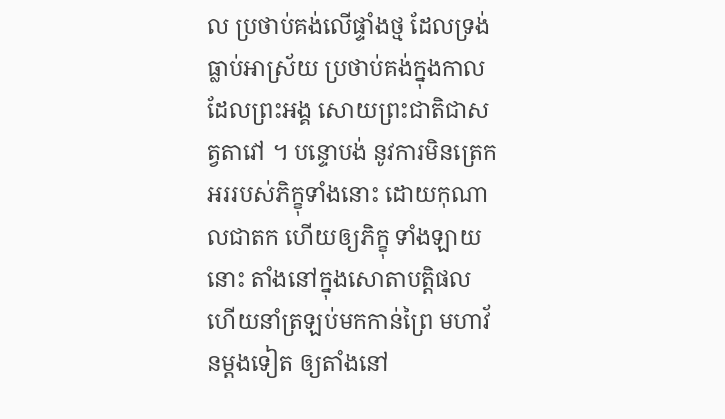ល ប្រថាប់គង់លើផ្ទាំងថ្ម ដែលទ្រង់ធ្លាប់អាស្រ័យ ប្រថាប់គង់ក្នុងកាលដែលព្រះអង្គ សោយព្រះជាតិជាសត្វតាវៅ ។ បន្ទោបង់ នូវការមិនត្រេកអររបស់ភិក្ខុទាំងនោះ ដោយកុណាលជាតក ហើយឲ្យភិក្ខុ ទាំងឡាយនោះ តាំងនៅក្នុងសោតាបត្តិផល ហើយនាំត្រឡប់មកកាន់ព្រៃ មហាវ័នម្តងទៀត ឲ្យតាំងនៅ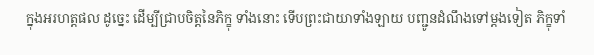ក្នុងអរហត្តផល ដូច្នេះ ដើម្បីជ្រាបចិត្តនៃភិក្ខុ ទាំងនោះ ទើបព្រះជាយាទាំងឡាយ បញ្ជូនដំណឹងទៅម្តងទៀត ភិក្ខុទាំ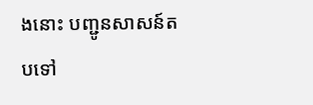ងនោះ បញ្ជូនសាសន៍តបទៅ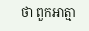ថា ពួកអាត្មា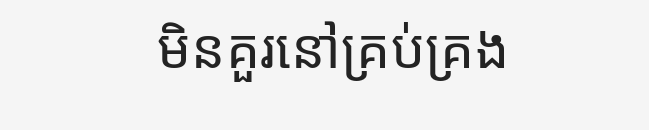មិនគួរនៅគ្រប់គ្រង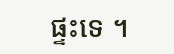ផ្ទះទេ ។